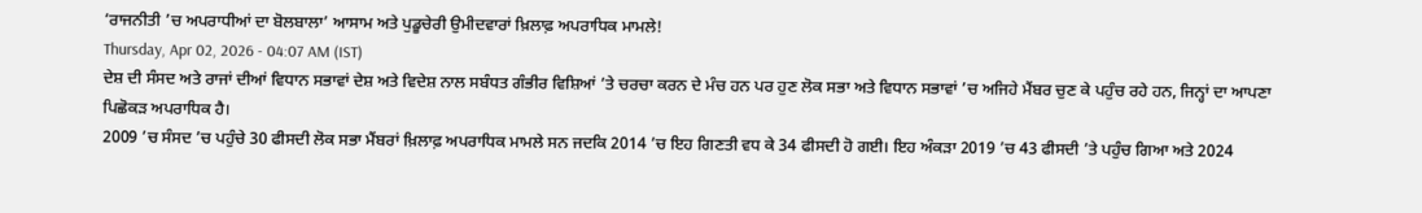‘ਰਾਜਨੀਤੀ ’ਚ ਅਪਰਾਧੀਆਂ ਦਾ ਬੋਲਬਾਲਾ’ ਆਸਾਮ ਅਤੇ ਪੁਡੂਚੇਰੀ ਉਮੀਦਵਾਰਾਂ ਖ਼ਿਲਾਫ਼ ਅਪਰਾਧਿਕ ਮਾਮਲੇ!
Thursday, Apr 02, 2026 - 04:07 AM (IST)
ਦੇਸ਼ ਦੀ ਸੰਸਦ ਅਤੇ ਰਾਜਾਂ ਦੀਆਂ ਵਿਧਾਨ ਸਭਾਵਾਂ ਦੇਸ਼ ਅਤੇ ਵਿਦੇਸ਼ ਨਾਲ ਸਬੰਧਤ ਗੰਭੀਰ ਵਿਸ਼ਿਆਂ ’ਤੇ ਚਰਚਾ ਕਰਨ ਦੇ ਮੰਚ ਹਨ ਪਰ ਹੁਣ ਲੋਕ ਸਭਾ ਅਤੇ ਵਿਧਾਨ ਸਭਾਵਾਂ ’ਚ ਅਜਿਹੇ ਮੈਂਬਰ ਚੁਣ ਕੇ ਪਹੁੰਚ ਰਹੇ ਹਨ, ਜਿਨ੍ਹਾਂ ਦਾ ਆਪਣਾ ਪਿਛੋਕੜ ਅਪਰਾਧਿਕ ਹੈ।
2009 ’ਚ ਸੰਸਦ ’ਚ ਪਹੁੰਚੇ 30 ਫੀਸਦੀ ਲੋਕ ਸਭਾ ਮੈਂਬਰਾਂ ਖ਼ਿਲਾਫ਼ ਅਪਰਾਧਿਕ ਮਾਮਲੇ ਸਨ ਜਦਕਿ 2014 ’ਚ ਇਹ ਗਿਣਤੀ ਵਧ ਕੇ 34 ਫੀਸਦੀ ਹੋ ਗਈ। ਇਹ ਅੰਕੜਾ 2019 ’ਚ 43 ਫੀਸਦੀ ’ਤੇ ਪਹੁੰਚ ਗਿਆ ਅਤੇ 2024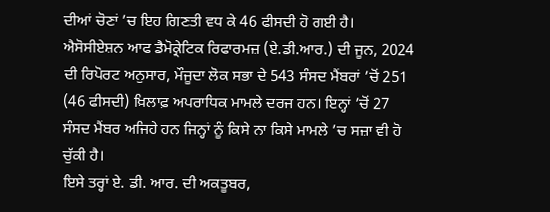ਦੀਆਂ ਚੋਣਾਂ ’ਚ ਇਹ ਗਿਣਤੀ ਵਧ ਕੇ 46 ਫੀਸਦੀ ਹੋ ਗਈ ਹੈ।
ਐਸੋਸੀਏਸ਼ਨ ਆਫ ਡੈਮੋਕ੍ਰੇਟਿਕ ਰਿਫਾਰਮਜ਼ (ਏ.ਡੀ.ਆਰ.) ਦੀ ਜੂਨ, 2024 ਦੀ ਰਿਪੋਰਟ ਅਨੁਸਾਰ, ਮੌਜੂਦਾ ਲੋਕ ਸਭਾ ਦੇ 543 ਸੰਸਦ ਮੈਂਬਰਾਂ ’ਚੋਂ 251 (46 ਫੀਸਦੀ) ਖ਼ਿਲਾਫ਼ ਅਪਰਾਧਿਕ ਮਾਮਲੇ ਦਰਜ ਹਨ। ਇਨ੍ਹਾਂ ’ਚੋਂ 27 ਸੰਸਦ ਮੈਂਬਰ ਅਜਿਹੇ ਹਨ ਜਿਨ੍ਹਾਂ ਨੂੰ ਕਿਸੇ ਨਾ ਕਿਸੇ ਮਾਮਲੇ ’ਚ ਸਜ਼ਾ ਵੀ ਹੋ ਚੁੱਕੀ ਹੈ।
ਇਸੇ ਤਰ੍ਹਾਂ ਏ. ਡੀ. ਆਰ. ਦੀ ਅਕਤੂਬਰ,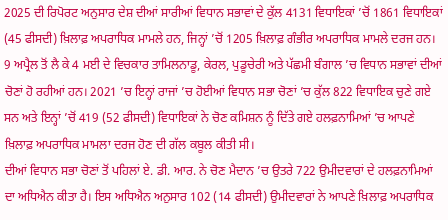2025 ਦੀ ਰਿਪੋਰਟ ਅਨੁਸਾਰ ਦੇਸ਼ ਦੀਆਂ ਸਾਰੀਆਂ ਵਿਧਾਨ ਸਭਾਵਾਂ ਦੇ ਕੁੱਲ 4131 ਵਿਧਾਇਕਾਂ ’ਚੋਂ 1861 ਵਿਧਾਇਕਾਂ (45 ਫੀਸਦੀ) ਖ਼ਿਲਾਫ਼ ਅਪਰਾਧਿਕ ਮਾਮਲੇ ਹਨ, ਜਿਨ੍ਹਾਂ ’ਚੋਂ 1205 ਖ਼ਿਲਾਫ਼ ਗੰਭੀਰ ਅਪਰਾਧਿਕ ਮਾਮਲੇ ਦਰਜ ਹਨ।
9 ਅਪ੍ਰੈਲ ਤੋਂ ਲੈ ਕੇ 4 ਮਈ ਦੇ ਵਿਚਕਾਰ ਤਾਮਿਲਨਾਡੂ, ਕੇਰਲ, ਪੁਡੂਚੇਰੀ ਅਤੇ ਪੱਛਮੀ ਬੰਗਾਲ ’ਚ ਵਿਧਾਨ ਸਭਾਵਾਂ ਦੀਆਂ ਚੋਣਾਂ ਹੋ ਰਹੀਆਂ ਹਨ। 2021 ’ਚ ਇਨ੍ਹਾਂ ਰਾਜਾਂ ’ਚ ਹੋਈਆਂ ਵਿਧਾਨ ਸਭਾ ਚੋਣਾਂ ’ਚ ਕੁੱਲ 822 ਵਿਧਾਇਕ ਚੁਣੇ ਗਏ ਸਨ ਅਤੇ ਇਨ੍ਹਾਂ ’ਚੋਂ 419 (52 ਫੀਸਦੀ) ਵਿਧਾਇਕਾਂ ਨੇ ਚੋਣ ਕਮਿਸ਼ਨ ਨੂੰ ਦਿੱਤੇ ਗਏ ਹਲਫ਼ਨਾਮਿਆਂ ’ਚ ਆਪਣੇ ਖ਼ਿਲਾਫ਼ ਅਪਰਾਧਿਕ ਮਾਮਲਾ ਦਰਜ ਹੋਣ ਦੀ ਗੱਲ ਕਬੂਲ ਕੀਤੀ ਸੀ।
ਦੀਆਂ ਵਿਧਾਨ ਸਭਾ ਚੋਣਾਂ ਤੋਂ ਪਹਿਲਾਂ ਏ. ਡੀ. ਆਰ. ਨੇ ਚੋਣ ਮੈਦਾਨ ’ਚ ਉਤਰੇ 722 ਉਮੀਦਵਾਰਾਂ ਦੇ ਹਲਫ਼ਨਾਮਿਆਂ ਦਾ ਅਧਿਐਨ ਕੀਤਾ ਹੈ। ਇਸ ਅਧਿਐਨ ਅਨੁਸਾਰ 102 (14 ਫੀਸਦੀ) ਉਮੀਦਵਾਰਾਂ ਨੇ ਆਪਣੇ ਖ਼ਿਲਾਫ਼ ਅਪਰਾਧਿਕ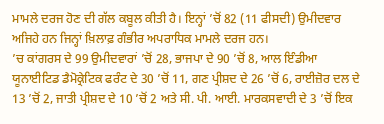ਮਾਮਲੇ ਦਰਜ ਹੋਣ ਦੀ ਗੱਲ ਕਬੂਲ ਕੀਤੀ ਹੈ। ਇਨ੍ਹਾਂ ’ਚੋਂ 82 (11 ਫੀਸਦੀ) ਉਮੀਦਵਾਰ ਅਜਿਹੇ ਹਨ ਜਿਨ੍ਹਾਂ ਖ਼ਿਲਾਫ਼ ਗੰਭੀਰ ਅਪਰਾਧਿਕ ਮਾਮਲੇ ਦਰਜ ਹਨ।
’ਚ ਕਾਂਗਰਸ ਦੇ 99 ਉਮੀਦਵਾਰਾਂ ’ਚੋਂ 28, ਭਾਜਪਾ ਦੇ 90 ’ਚੋਂ 8, ਆਲ ਇੰਡੀਆ ਯੂਨਾਈਟਿਡ ਡੈਮੋਕ੍ਰੇਟਿਕ ਫਰੰਟ ਦੇ 30 ’ਚੋਂ 11, ਗਣ ਪ੍ਰੀਸ਼ਦ ਦੇ 26 ’ਚੋਂ 6, ਰਾਈਜ਼ੋਰ ਦਲ ਦੇ 13 ’ਚੋਂ 2, ਜਾਤੀ ਪ੍ਰੀਸ਼ਦ ਦੇ 10 ’ਚੋਂ 2 ਅਤੇ ਸੀ. ਪੀ. ਆਈ. ਮਾਰਕਸਵਾਦੀ ਦੇ 3 ’ਚੋਂ ਇਕ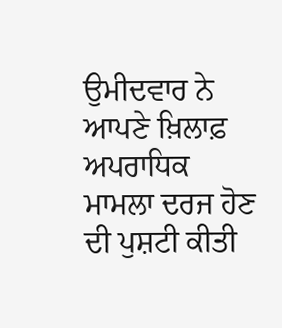ਉਮੀਦਵਾਰ ਨੇ ਆਪਣੇ ਖ਼ਿਲਾਫ਼ ਅਪਰਾਧਿਕ ਮਾਮਲਾ ਦਰਜ ਹੋਣ ਦੀ ਪੁਸ਼ਟੀ ਕੀਤੀ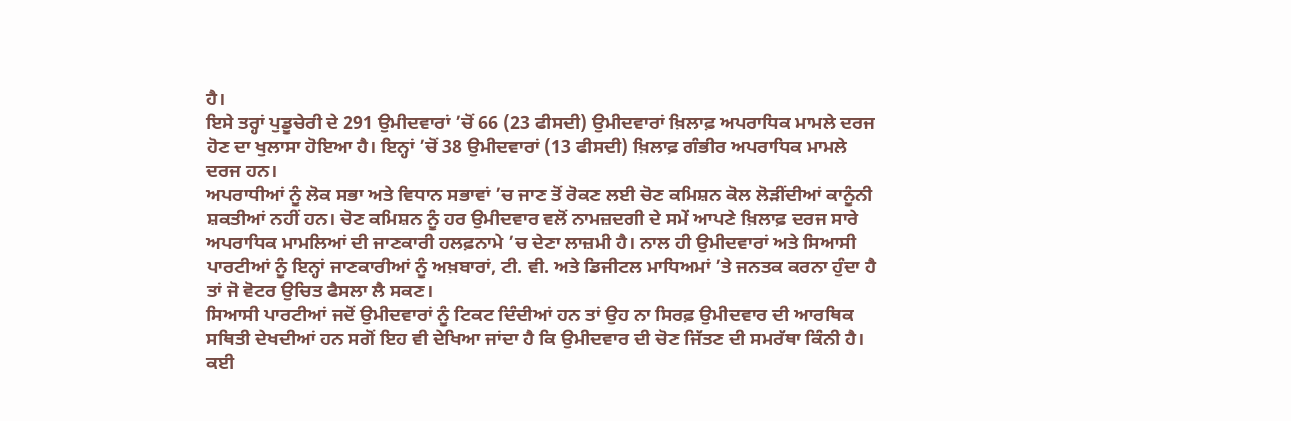ਹੈ।
ਇਸੇ ਤਰ੍ਹਾਂ ਪੁਡੂਚੇਰੀ ਦੇ 291 ਉਮੀਦਵਾਰਾਂ ’ਚੋਂ 66 (23 ਫੀਸਦੀ) ਉਮੀਦਵਾਰਾਂ ਖ਼ਿਲਾਫ਼ ਅਪਰਾਧਿਕ ਮਾਮਲੇ ਦਰਜ ਹੋਣ ਦਾ ਖੁਲਾਸਾ ਹੋਇਆ ਹੈ। ਇਨ੍ਹਾਂ ’ਚੋਂ 38 ਉਮੀਦਵਾਰਾਂ (13 ਫੀਸਦੀ) ਖ਼ਿਲਾਫ਼ ਗੰਭੀਰ ਅਪਰਾਧਿਕ ਮਾਮਲੇ ਦਰਜ ਹਨ।
ਅਪਰਾਧੀਆਂ ਨੂੰ ਲੋਕ ਸਭਾ ਅਤੇ ਵਿਧਾਨ ਸਭਾਵਾਂ ’ਚ ਜਾਣ ਤੋਂ ਰੋਕਣ ਲਈ ਚੋਣ ਕਮਿਸ਼ਨ ਕੋਲ ਲੋੜੀਂਦੀਆਂ ਕਾਨੂੰਨੀ ਸ਼ਕਤੀਆਂ ਨਹੀਂ ਹਨ। ਚੋਣ ਕਮਿਸ਼ਨ ਨੂੰ ਹਰ ਉਮੀਦਵਾਰ ਵਲੋਂ ਨਾਮਜ਼ਦਗੀ ਦੇ ਸਮੇਂ ਆਪਣੇ ਖ਼ਿਲਾਫ਼ ਦਰਜ ਸਾਰੇ ਅਪਰਾਧਿਕ ਮਾਮਲਿਆਂ ਦੀ ਜਾਣਕਾਰੀ ਹਲਫ਼ਨਾਮੇ ’ਚ ਦੇਣਾ ਲਾਜ਼ਮੀ ਹੈ। ਨਾਲ ਹੀ ਉਮੀਦਵਾਰਾਂ ਅਤੇ ਸਿਆਸੀ ਪਾਰਟੀਆਂ ਨੂੰ ਇਨ੍ਹਾਂ ਜਾਣਕਾਰੀਆਂ ਨੂੰ ਅਖ਼ਬਾਰਾਂ, ਟੀ. ਵੀ. ਅਤੇ ਡਿਜੀਟਲ ਮਾਧਿਅਮਾਂ ’ਤੇ ਜਨਤਕ ਕਰਨਾ ਹੁੰਦਾ ਹੈ ਤਾਂ ਜੋ ਵੋਟਰ ਉਚਿਤ ਫੈਸਲਾ ਲੈ ਸਕਣ।
ਸਿਆਸੀ ਪਾਰਟੀਆਂ ਜਦੋਂ ਉਮੀਦਵਾਰਾਂ ਨੂੰ ਟਿਕਟ ਦਿੰਦੀਆਂ ਹਨ ਤਾਂ ਉਹ ਨਾ ਸਿਰਫ਼ ਉਮੀਦਵਾਰ ਦੀ ਆਰਥਿਕ ਸਥਿਤੀ ਦੇਖਦੀਆਂ ਹਨ ਸਗੋਂ ਇਹ ਵੀ ਦੇਖਿਆ ਜਾਂਦਾ ਹੈ ਕਿ ਉਮੀਦਵਾਰ ਦੀ ਚੋਣ ਜਿੱਤਣ ਦੀ ਸਮਰੱਥਾ ਕਿੰਨੀ ਹੈ। ਕਈ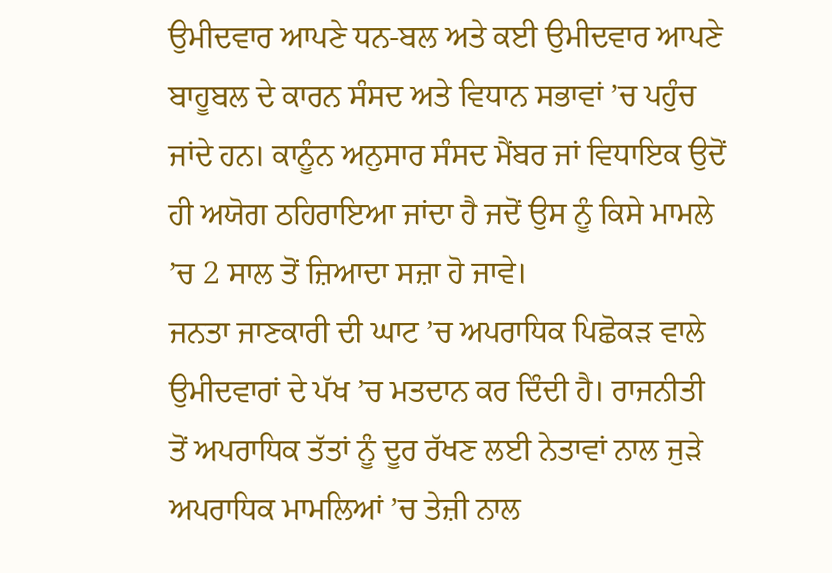ਉਮੀਦਵਾਰ ਆਪਣੇ ਧਨ-ਬਲ ਅਤੇ ਕਈ ਉਮੀਦਵਾਰ ਆਪਣੇ ਬਾਹੂਬਲ ਦੇ ਕਾਰਨ ਸੰਸਦ ਅਤੇ ਵਿਧਾਨ ਸਭਾਵਾਂ ’ਚ ਪਹੁੰਚ ਜਾਂਦੇ ਹਨ। ਕਾਨੂੰਨ ਅਨੁਸਾਰ ਸੰਸਦ ਮੈਂਬਰ ਜਾਂ ਵਿਧਾਇਕ ਉਦੋਂ ਹੀ ਅਯੋਗ ਠਹਿਰਾਇਆ ਜਾਂਦਾ ਹੈ ਜਦੋਂ ਉਸ ਨੂੰ ਕਿਸੇ ਮਾਮਲੇ ’ਚ 2 ਸਾਲ ਤੋਂ ਜ਼ਿਆਦਾ ਸਜ਼ਾ ਹੋ ਜਾਵੇ।
ਜਨਤਾ ਜਾਣਕਾਰੀ ਦੀ ਘਾਟ ’ਚ ਅਪਰਾਧਿਕ ਪਿਛੋਕੜ ਵਾਲੇ ਉਮੀਦਵਾਰਾਂ ਦੇ ਪੱਖ ’ਚ ਮਤਦਾਨ ਕਰ ਦਿੰਦੀ ਹੈ। ਰਾਜਨੀਤੀ ਤੋਂ ਅਪਰਾਧਿਕ ਤੱਤਾਂ ਨੂੰ ਦੂਰ ਰੱਖਣ ਲਈ ਨੇਤਾਵਾਂ ਨਾਲ ਜੁੜੇ ਅਪਰਾਧਿਕ ਮਾਮਲਿਆਂ ’ਚ ਤੇਜ਼ੀ ਨਾਲ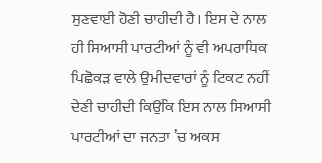ਸੁਣਵਾਈ ਹੋਣੀ ਚਾਹੀਦੀ ਹੈ। ਇਸ ਦੇ ਨਾਲ ਹੀ ਸਿਆਸੀ ਪਾਰਟੀਆਂ ਨੂੰ ਵੀ ਅਪਰਾਧਿਕ ਪਿਛੋਕੜ ਵਾਲੇ ਉਮੀਦਵਾਰਾਂ ਨੂੰ ਟਿਕਟ ਨਹੀਂ ਦੇਣੀ ਚਾਹੀਦੀ ਕਿਉਂਕਿ ਇਸ ਨਾਲ ਸਿਆਸੀ ਪਾਰਟੀਆਂ ਦਾ ਜਨਤਾ ’ਚ ਅਕਸ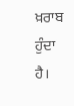ਖ਼ਰਾਬ ਹੁੰਦਾ ਹੈ।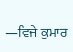—ਵਿਜੇ ਕੁਮਾਰ